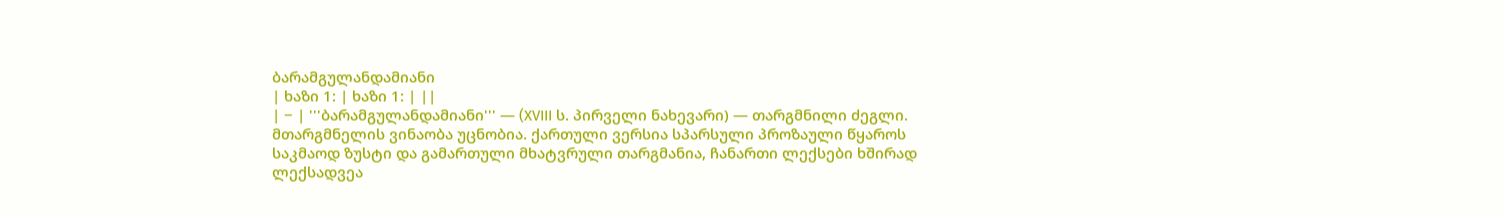ბარამგულანდამიანი
| ხაზი 1: | ხაზი 1: | ||
| − | '''ბარამგულანდამიანი''' — (XVIII ს. პირველი ნახევარი) — თარგმნილი ძეგლი. მთარგმნელის ვინაობა უცნობია. ქართული ვერსია სპარსული პროზაული წყაროს საკმაოდ ზუსტი და გამართული მხატვრული თარგმანია, ჩანართი ლექსები ხშირად ლექსადვეა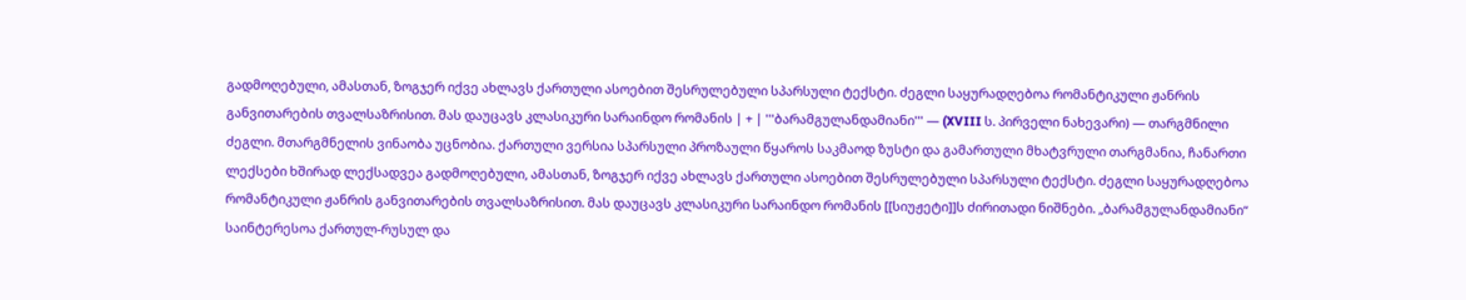გადმოღებული, ამასთან, ზოგჯერ იქვე ახლავს ქართული ასოებით შესრულებული სპარსული ტექსტი. ძეგლი საყურადღებოა რომანტიკული ჟანრის განვითარების თვალსაზრისით. მას დაუცავს კლასიკური სარაინდო რომანის | + | '''ბარამგულანდამიანი''' — (XVIII ს. პირველი ნახევარი) — თარგმნილი ძეგლი. მთარგმნელის ვინაობა უცნობია. ქართული ვერსია სპარსული პროზაული წყაროს საკმაოდ ზუსტი და გამართული მხატვრული თარგმანია, ჩანართი ლექსები ხშირად ლექსადვეა გადმოღებული, ამასთან, ზოგჯერ იქვე ახლავს ქართული ასოებით შესრულებული სპარსული ტექსტი. ძეგლი საყურადღებოა რომანტიკული ჟანრის განვითარების თვალსაზრისით. მას დაუცავს კლასიკური სარაინდო რომანის [[სიუჟეტი]]ს ძირითადი ნიშნები. „ბარამგულანდამიანი“ საინტერესოა ქართულ-რუსულ და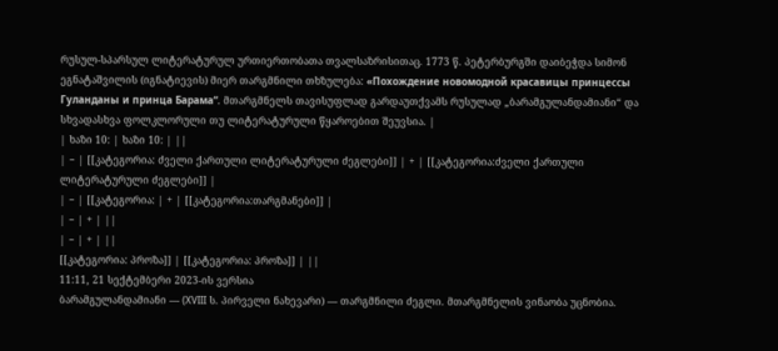რუსულ-სპარსულ ლიტერატურულ ურთიერთობათა თვალსაზრისითაც. 1773 წ. პეტერბურგში დაიბეჭდა სიმონ ეგნატაშვილის (იგნატიევის) მიერ თარგმნილი თხზულება: «Похождение новомодной красавицы принцессы Гуланданы и принца Барама“. მთარგმნელს თავისუფლად გარდაუთქვამს რუსულად „ბარამგულანდამიანი“ და სხვადასხვა ფოლკლორული თუ ლიტერატურული წყაროებით შეუვსია. |
| ხაზი 10: | ხაზი 10: | ||
| − | [[კატეგორია: ძველი ქართული ლიტერატურული ძეგლები]] | + | [[კატეგორია:ძველი ქართული ლიტერატურული ძეგლები]] |
| − | [[კატეგორია: | + | [[კატეგორია:თარგმანები]] |
| − | + | ||
| − | + | ||
[[კატეგორია: პროზა]] | [[კატეგორია: პროზა]] | ||
11:11, 21 სექტემბერი 2023-ის ვერსია
ბარამგულანდამიანი — (XVIII ს. პირველი ნახევარი) — თარგმნილი ძეგლი. მთარგმნელის ვინაობა უცნობია.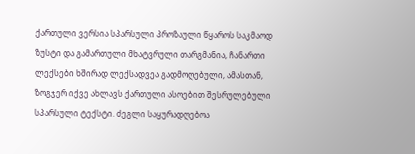ქართული ვერსია სპარსული პროზაული წყაროს საკმაოდ ზუსტი და გამართული მხატვრული თარგმანია, ჩანართი ლექსები ხშირად ლექსადვეა გადმოღებული, ამასთან, ზოგჯერ იქვე ახლავს ქართული ასოებით შესრულებული სპარსული ტექსტი. ძეგლი საყურადღებოა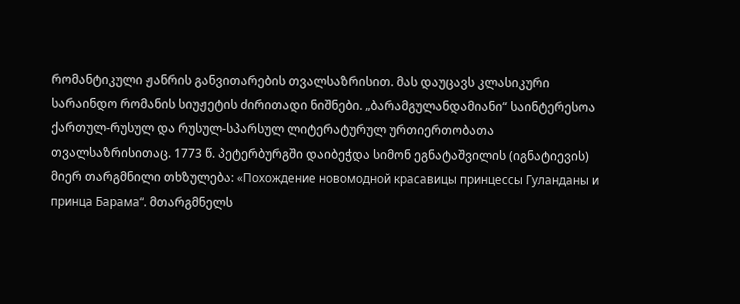რომანტიკული ჟანრის განვითარების თვალსაზრისით. მას დაუცავს კლასიკური სარაინდო რომანის სიუჟეტის ძირითადი ნიშნები. „ბარამგულანდამიანი“ საინტერესოა ქართულ-რუსულ და რუსულ-სპარსულ ლიტერატურულ ურთიერთობათა თვალსაზრისითაც. 1773 წ. პეტერბურგში დაიბეჭდა სიმონ ეგნატაშვილის (იგნატიევის) მიერ თარგმნილი თხზულება: «Похождение новомодной красавицы принцессы Гуланданы и принца Барама“. მთარგმნელს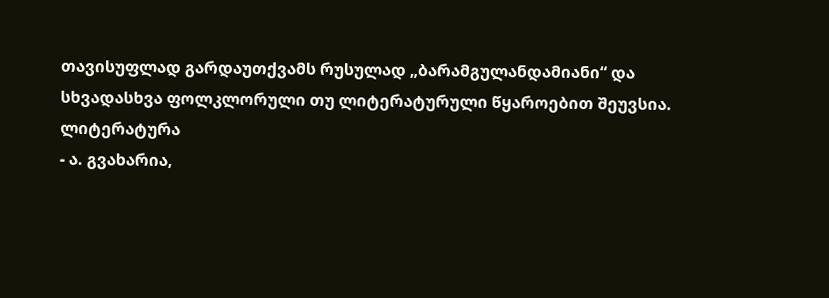თავისუფლად გარდაუთქვამს რუსულად „ბარამგულანდამიანი“ და სხვადასხვა ფოლკლორული თუ ლიტერატურული წყაროებით შეუვსია.
ლიტერატურა
- ა. გვახარია,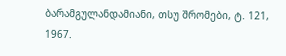ბარამგულანდამიანი, თსუ შრომები, ტ. 121, 1967.